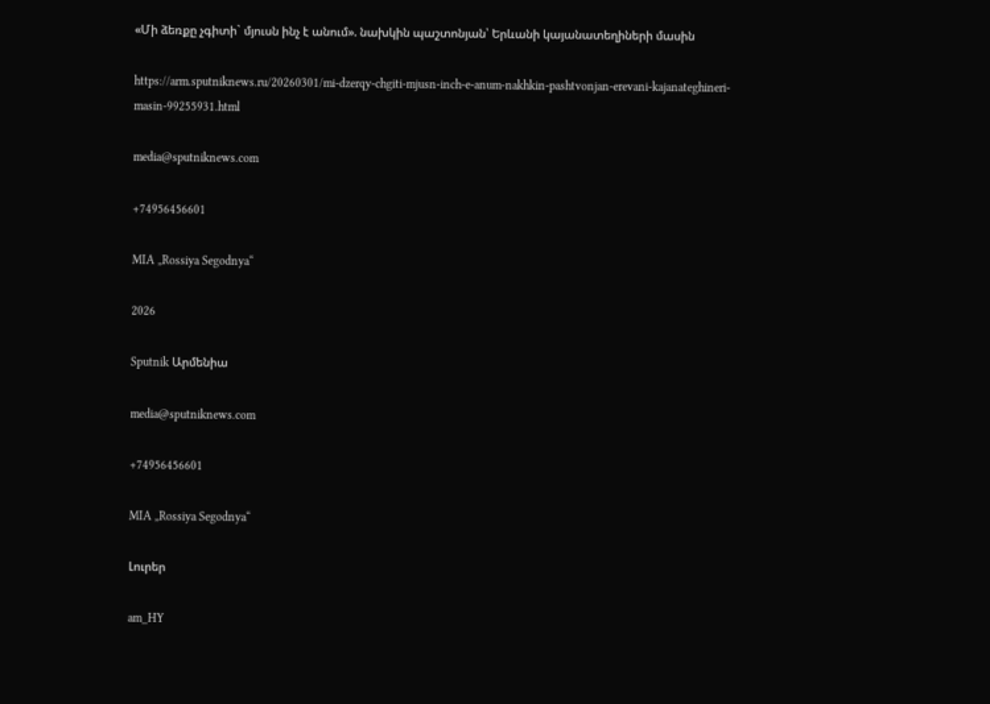«Մի ձեռքը չգիտի` մյուսն ինչ է անում». նախկին պաշտոնյան՝ Երևանի կայանատեղիների մասին

https://arm.sputniknews.ru/20260301/mi-dzerqy-chgiti-mjusn-inch-e-anum-nakhkin-pashtvonjan-erevani-kajanateghineri-masin-99255931.html

media@sputniknews.com

+74956456601

MIA „Rossiya Segodnya“

2026

Sputnik Արմենիա

media@sputniknews.com

+74956456601

MIA „Rossiya Segodnya“

Լուրեր

am_HY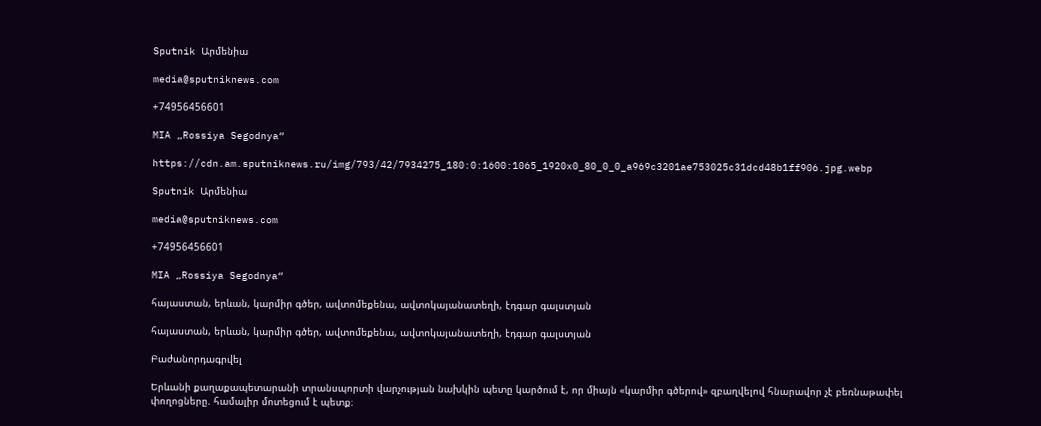Sputnik Արմենիա

media@sputniknews.com

+74956456601

MIA „Rossiya Segodnya“

https://cdn.am.sputniknews.ru/img/793/42/7934275_180:0:1600:1065_1920x0_80_0_0_a969c3201ae753025c31dcd48b1ff906.jpg.webp

Sputnik Արմենիա

media@sputniknews.com

+74956456601

MIA „Rossiya Segodnya“

հայաստան, երևան, կարմիր գծեր, ավտոմեքենա, ավտոկայանատեղի, էդգար գալստյան

հայաստան, երևան, կարմիր գծեր, ավտոմեքենա, ավտոկայանատեղի, էդգար գալստյան

Բաժանորդագրվել

Երևանի քաղաքապետարանի տրանսպորտի վարչության նախկին պետը կարծում է, որ միայն «կարմիր գծերով» զբաղվելով հնարավոր չէ բեռնաթափել փողոցները. համալիր մոտեցում է պետք։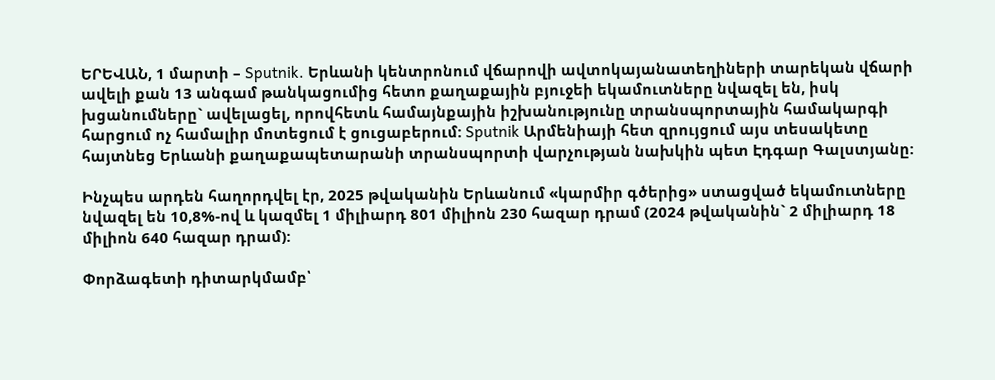ԵՐԵՎԱՆ, 1 մարտի – Sputnik. Երևանի կենտրոնում վճարովի ավտոկայանատեղիների տարեկան վճարի ավելի քան 13 անգամ թանկացումից հետո քաղաքային բյուջեի եկամուտները նվազել են, իսկ խցանումները` ավելացել, որովհետև համայնքային իշխանությունը տրանսպորտային համակարգի հարցում ոչ համալիր մոտեցում է ցուցաբերում: Sputnik Արմենիայի հետ զրույցում այս տեսակետը հայտնեց Երևանի քաղաքապետարանի տրանսպորտի վարչության նախկին պետ Էդգար Գալստյանը:

Ինչպես արդեն հաղորդվել էր, 2025 թվականին Երևանում «կարմիր գծերից» ստացված եկամուտները նվազել են 10,8%-ով և կազմել 1 միլիարդ 801 միլիոն 230 հազար դրամ (2024 թվականին` 2 միլիարդ 18 միլիոն 640 հազար դրամ):

Փորձագետի դիտարկմամբ՝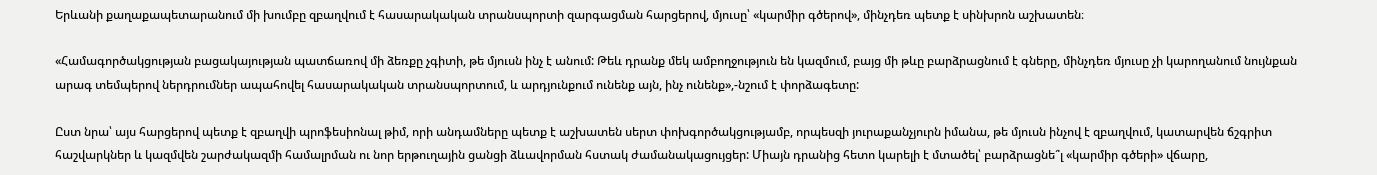Երևանի քաղաքապետարանում մի խումբը զբաղվում է հասարակական տրանսպորտի զարգացման հարցերով, մյուսը՝ «կարմիր գծերով», մինչդեռ պետք է սինխրոն աշխատեն։

«Համագործակցության բացակայության պատճառով մի ձեռքը չգիտի, թե մյուսն ինչ է անում: Թեև դրանք մեկ ամբողջություն են կազմում, բայց մի թևը բարձրացնում է գները, մինչդեռ մյուսը չի կարողանում նույնքան արագ տեմպերով ներդրումներ ապահովել հասարակական տրանսպորտում, և արդյունքում ունենք այն, ինչ ունենք»,-նշում է փորձագետը:

Ըստ նրա՝ այս հարցերով պետք է զբաղվի պրոֆեսիոնալ թիմ, որի անդամները պետք է աշխատեն սերտ փոխգործակցությամբ, որպեսզի յուրաքանչյուրն իմանա, թե մյուսն ինչով է զբաղվում, կատարվեն ճշգրիտ հաշվարկներ և կազմվեն շարժակազմի համալրման ու նոր երթուղային ցանցի ձևավորման հստակ ժամանակացույցեր: Միայն դրանից հետո կարելի է մտածել՝ բարձրացնե՞լ «կարմիր գծերի» վճարը,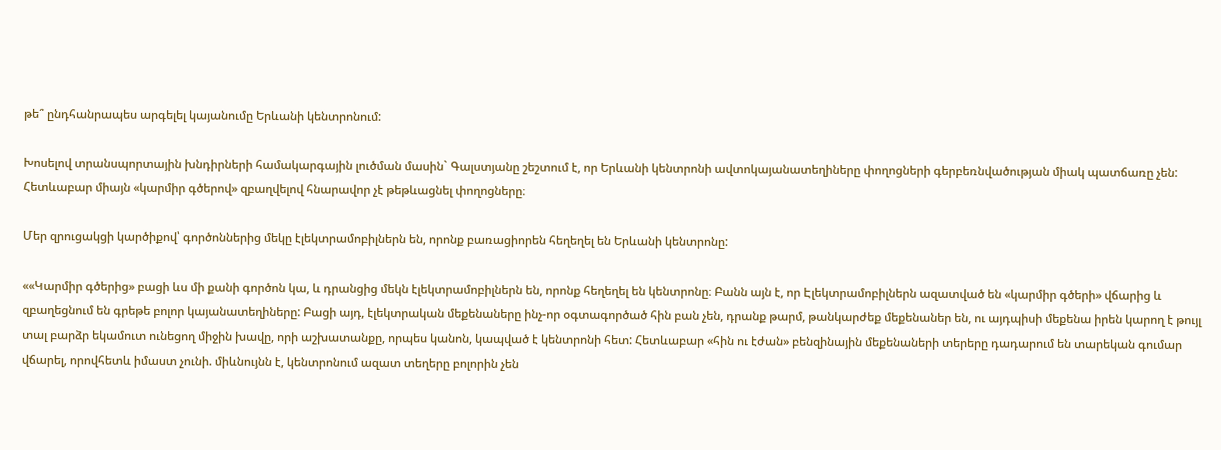թե՞ ընդհանրապես արգելել կայանումը Երևանի կենտրոնում:

Խոսելով տրանսպորտային խնդիրների համակարգային լուծման մասին` Գալստյանը շեշտում է, որ Երևանի կենտրոնի ավտոկայանատեղիները փողոցների գերբեռնվածության միակ պատճառը չեն: Հետևաբար միայն «կարմիր գծերով» զբաղվելով հնարավոր չէ թեթևացնել փողոցները։

Մեր զրուցակցի կարծիքով՝ գործոններից մեկը էլեկտրամոբիլներն են, որոնք բառացիորեն հեղեղել են Երևանի կենտրոնը:

««Կարմիր գծերից» բացի ևս մի քանի գործոն կա, և դրանցից մեկն էլեկտրամոբիլներն են, որոնք հեղեղել են կենտրոնը։ Բանն այն է, որ Էլեկտրամոբիլներն ազատված են «կարմիր գծերի» վճարից և զբաղեցնում են գրեթե բոլոր կայանատեղիները: Բացի այդ, էլեկտրական մեքենաները ինչ-որ օգտագործած հին բան չեն, դրանք թարմ, թանկարժեք մեքենաներ են, ու այդպիսի մեքենա իրեն կարող է թույլ տալ բարձր եկամուտ ունեցող միջին խավը, որի աշխատանքը, որպես կանոն, կապված է կենտրոնի հետ: Հետևաբար «հին ու էժան» բենզինային մեքենաների տերերը դադարում են տարեկան գումար վճարել, որովհետև իմաստ չունի. միևնույնն է, կենտրոնում ազատ տեղերը բոլորին չեն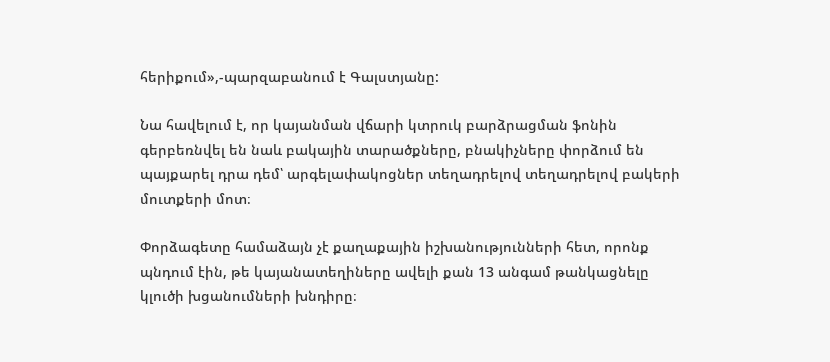հերիքում»,-պարզաբանում է Գալստյանը:

Նա հավելում է, որ կայանման վճարի կտրուկ բարձրացման ֆոնին գերբեռնվել են նաև բակային տարածքները, բնակիչները փորձում են պայքարել դրա դեմ՝ արգելափակոցներ տեղադրելով տեղադրելով բակերի մուտքերի մոտ։

Փորձագետը համաձայն չէ քաղաքային իշխանությունների հետ, որոնք պնդում էին, թե կայանատեղիները ավելի քան 13 անգամ թանկացնելը կլուծի խցանումների խնդիրը։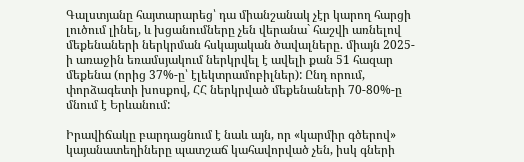Գալստյանը հայտարարեց՝ դա միանշանակ չէր կարող հարցի լուծում լինել, և խցանումները չեն վերանա` հաշվի առնելով մեքենաների ներկրման հսկայական ծավալները. միայն 2025-ի առաջին եռամսյակում ներկրվել է ավելի քան 51 հազար մեքենա (որից 37%-ը՝ էլեկտրամոբիլներ): Ընդ որում, փորձագետի խոսքով, ՀՀ ներկրված մեքենաների 70-80%-ը մնում է Երևանում:

Իրավիճակը բարդացնում է նաև այն, որ «կարմիր գծերով» կայանատեղիները պատշաճ կահավորված չեն, իսկ գների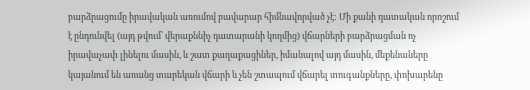բարձրացումը իրավական առումով բավարար հիմնավորված չէ: Մի քանի դատական որոշում է ընդունվել (այդ թվում՝ վերաքննիչ դատարանի կողմից) վճարների բարձրացման ոչ իրավաչափ լինելու մասին, և շատ քաղաքացիներ, իմանալով այդ մասին, մեքենաները կայանում են առանց տարեկան վճարի և չեն շտապում վճարել տուգանքները, փոխարենը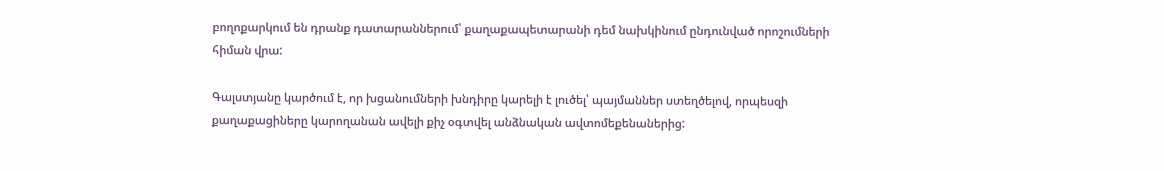բողոքարկում են դրանք դատարաններում՝ քաղաքապետարանի դեմ նախկինում ընդունված որոշումների հիման վրա:

Գալստյանը կարծում է, որ խցանումների խնդիրը կարելի է լուծել՝ պայմաններ ստեղծելով, որպեսզի քաղաքացիները կարողանան ավելի քիչ օգտվել անձնական ավտոմեքենաներից: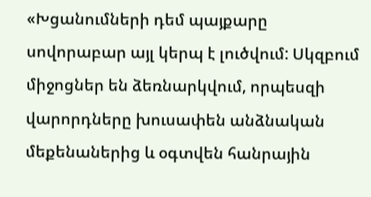«Խցանումների դեմ պայքարը սովորաբար այլ կերպ է լուծվում: Սկզբում միջոցներ են ձեռնարկվում, որպեսզի վարորդները խուսափեն անձնական մեքենաներից և օգտվեն հանրային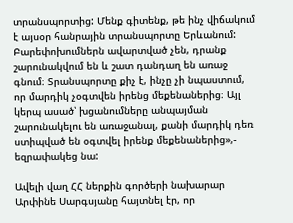տրանսպորտից: Մենք գիտենք, թե ինչ վիճակում է այսօր հանրային տրանսպորտը Երևանում: Բարեփոխումներն ավարտված չեն, դրանք շարունակվում են և շատ դանդաղ են առաջ գնում։ Տրանսպորտը քիչ է, ինչը չի նպաստում, որ մարդիկ չօգտվեն իրենց մեքենաներից։ Այլ կերպ ասած՝ խցանումները անպայման շարունակելու են առաջանալ, քանի մարդիկ դեռ ստիպված են օգտվել իրենք մեքենաներից»,- եզրափակեց նա:

Ավելի վաղ ՀՀ ներքին գործերի նախարար Արփինե Սարգսյանը հայտնել էր, որ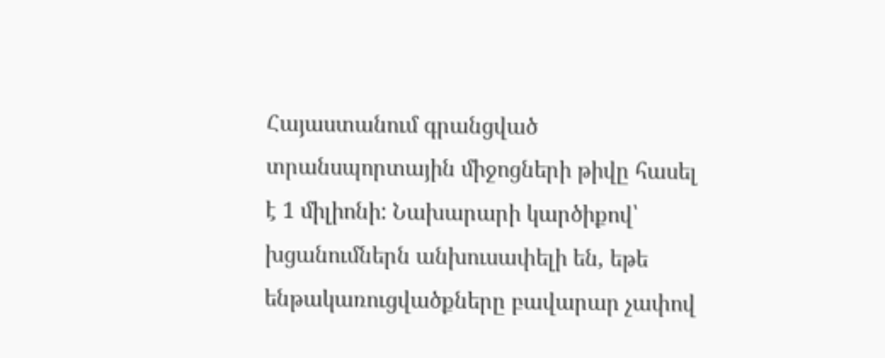Հայաստանում գրանցված տրանսպորտային միջոցների թիվը հասել է 1 միլիոնի: Նախարարի կարծիքով՝ խցանումներն անխուսափելի են, եթե ենթակառուցվածքները բավարար չափով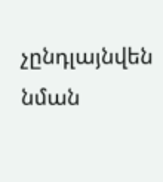չընդլայնվեն նման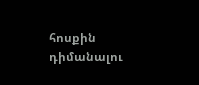հոսքին դիմանալու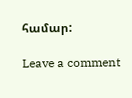համար:

Leave a comment